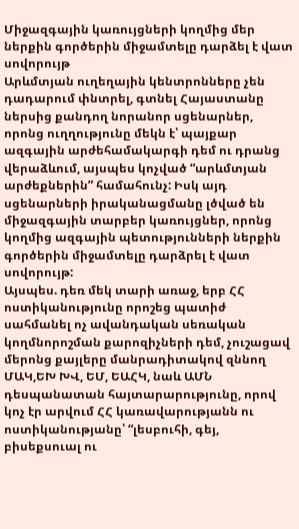Միջազգային կառույցների կողմից մեր ներքին գործերին միջամտելը դարձել է վատ սովորույթ
Արևմտյան ուղեղային կենտրոնները չեն դադարում փնտրել, գտնել Հայաստանը ներսից քանդող նորանոր սցենարներ, որոնց ուղղությունը մեկն է՝ պայքար ազգային արժեհամակարգի դեմ ու դրանց վերաձևում, այսպես կոչված “արևմտյան արժեքներին” համահունչ: Իսկ այդ սցենարների իրականացմանը լծված են միջազգային տարբեր կառույցներ, որոնց կողմից ազգային պետությունների ներքին գործերին միջամտելը դարձրել է վատ սովորույթ:
Այսպես. դեռ մեկ տարի առաջ, երբ ՀՀ ոստիկանությունը որոշեց պատիժ սահմանել ոչ ավանդական սեռական կողմնորոշման քարոզիչների դեմ, չուշացավ մերոնց քայլերը մանրադիտակով զննող ՄԱԿ,ԵԽ ԽՎ, ԵՄ, ԵԱՀԿ, նաև ԱՄՆ դեսպանատան հայտարարությունը, որով կոչ էր արվում ՀՀ կառավարությանն ու ոստիկանությանը՝ “լեսբուհի, գեյ, բիսեքսուալ ու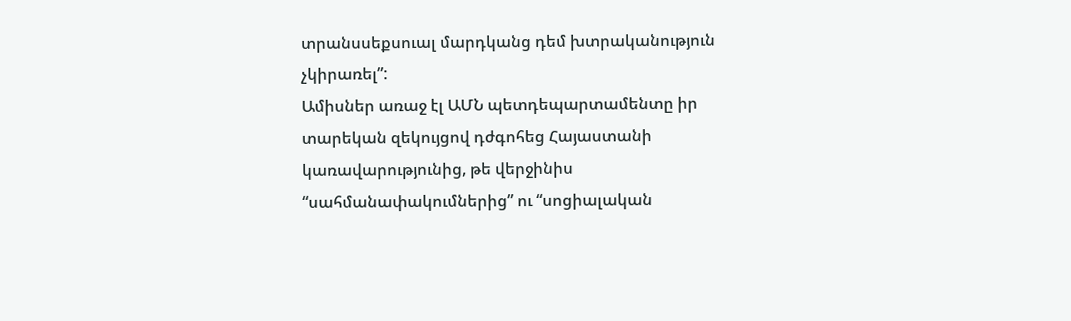տրանսսեքսուալ մարդկանց դեմ խտրականություն չկիրառել”:
Ամիսներ առաջ էլ ԱՄՆ պետդեպարտամենտը իր տարեկան զեկույցով դժգոհեց Հայաստանի կառավարությունից, թե վերջինիս “սահմանափակումներից” ու “սոցիալական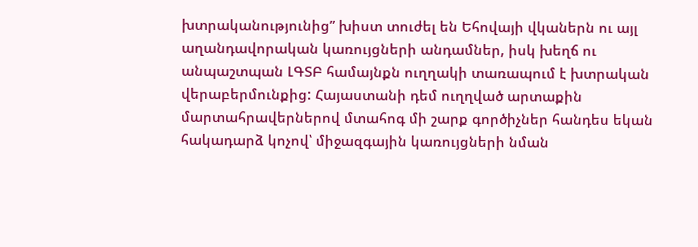խտրականությունից” խիստ տուժել են Եհովայի վկաներն ու այլ աղանդավորական կառույցների անդամներ, իսկ խեղճ ու անպաշտպան ԼԳՏԲ համայնքն ուղղակի տառապում է խտրական վերաբերմունքից: Հայաստանի դեմ ուղղված արտաքին մարտահրավերներով մտահոգ մի շարք գործիչներ հանդես եկան հակադարձ կոչով՝ միջազգային կառույցների նման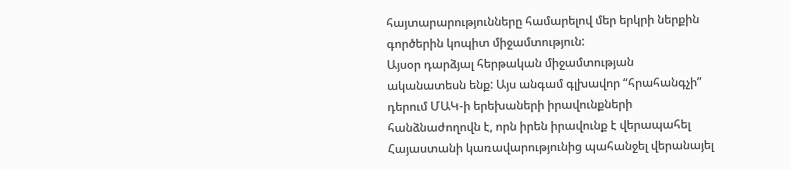հայտարարությունները համարելով մեր երկրի ներքին գործերին կոպիտ միջամտություն:
Այսօր դարձյալ հերթական միջամտության ականատեսն ենք: Այս անգամ գլխավոր “հրահանգչի” դերում ՄԱԿ-ի երեխաների իրավունքների հանձնաժողովն է, որն իրեն իրավունք է վերապահել Հայաստանի կառավարությունից պահանջել վերանայել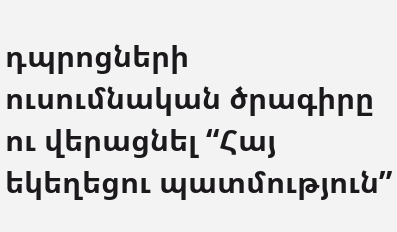դպրոցների ուսումնական ծրագիրը ու վերացնել “Հայ եկեղեցու պատմություն”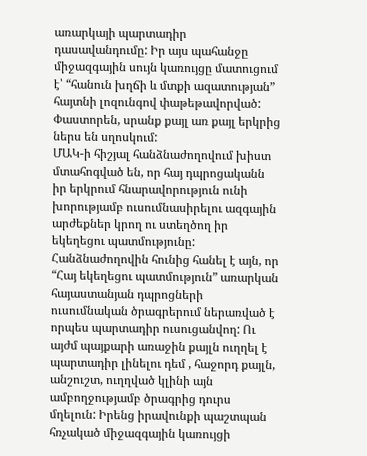առարկայի պարտադիր դասավանդումը: Իր այս պահանջը միջազգային սույն կառույցը մատուցում է՝ “հանուն խղճի և մտքի ազատության” հայտնի լոզունգով փաթեթավորված: Փաստորեն, սրանք քայլ առ քայլ երկրից ներս են սղոսկում:
ՄԱԿ-ի հիշյալ հանձնաժողովում խիստ մտահոգված են, որ հայ դպրոցականն իր երկրում հնարավորություն ունի խորությամբ ուսումնասիրելու ազգային արժեքներ կրող ու ստեղծող իր եկեղեցու պատմությունը:
Հանձնաժողովին հունից հանել է այն, որ “Հայ եկեղեցու պատմություն” առարկան հայաստանյան դպրոցների ուսումնական ծրագրերում ներառված է որպես պարտադիր ուսուցանվող: Ու այժմ պայքարի առաջին քայլն ուղղել է պարտադիր լինելու դեմ , հաջորդ քայլն, անշուշտ, ուղղված կլինի այն ամբողջությամբ ծրագրից դուրս մղելուն: Իրենց իրավունքի պաշտպան հռչակած միջազգային կառույցի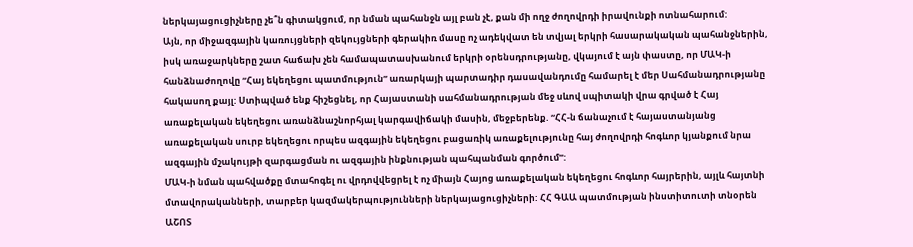ներկայացուցիչները չե՞ն գիտակցում, որ նման պահանջն այլ բան չէ, քան մի ողջ ժողովրդի իրավունքի ոտնահարում:
Այն, որ միջազգային կառույցների զեկույցների գերակիռ մասը ոչ ադեկվատ են տվյալ երկրի հասարակական պահանջներին, իսկ առաջարկները շատ հաճախ չեն համապատասխանում երկրի օրենսդրությանը, վկայում է այն փաստը, որ ՄԱԿ-ի հանձնաժողովը “Հայ եկեղեցու պատմություն” առարկայի պարտադիր դասավանդումը համարել է մեր Սահմանադրությանը հակասող քայլ: Ստիպված ենք հիշեցնել, որ Հայաստանի սահմանադրության մեջ սևով սպիտակի վրա գրված է Հայ առաքելական եկեղեցու առանձնաշնորհյալ կարգավիճակի մասին, մեջբերենք. “ՀՀ-ն ճանաչում է հայաստանյանց առաքելական սուրբ եկեղեցու որպես ազգային եկեղեցու բացառիկ առաքելությունը հայ ժողովրդի հոգևոր կյանքում նրա ազգային մշակույթի զարգացման ու ազգային ինքնության պահպանման գործում”:
ՄԱԿ-ի նման պահվածքը մտահոգել ու վրդովվեցրել է ոչ միայն Հայոց առաքելական եկեղեցու հոգևոր հայրերին, այլև հայտնի մտավորականների, տարբեր կազմակերպությունների ներկայացուցիչների: ՀՀ ԳԱԱ պատմության ինստիտուտի տնօրեն ԱՇՈՏ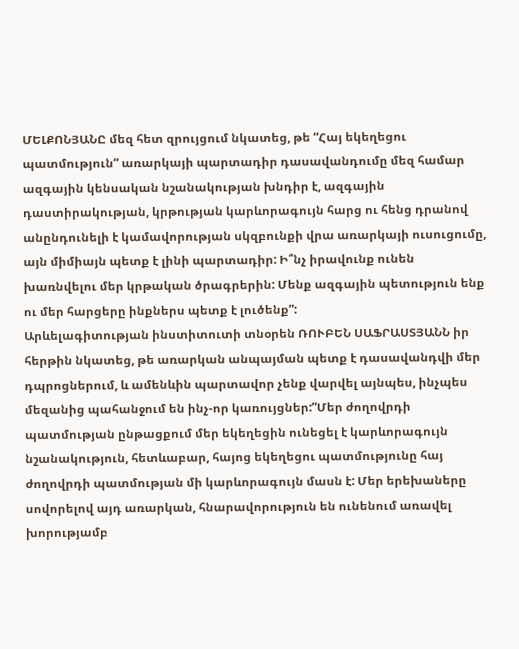ՄԵԼՔՈՆՅԱՆԸ մեզ հետ զրույցում նկատեց, թե “Հայ եկեղեցու պատմություն” առարկայի պարտադիր դասավանդումը մեզ համար ազգային կենսական նշանակության խնդիր է, ազգային դաստիրակության, կրթության կարևորագույն հարց ու հենց դրանով անընդունելի է կամավորության սկզբունքի վրա առարկայի ուսուցումը, այն միմիայն պետք է լինի պարտադիր: Ի՞նչ իրավունք ունեն խառնվելու մեր կրթական ծրագրերին: Մենք ազգային պետություն ենք ու մեր հարցերը ինքներս պետք է լուծենք”:
Արևելագիտության ինստիտուտի տնօրեն ՌՈՒԲԵՆ ՍԱՖՐԱՍՏՅԱՆՆ իր հերթին նկատեց, թե առարկան անպայման պետք է դասավանդվի մեր դպրոցներում, և ամենևին պարտավոր չենք վարվել այնպես, ինչպես մեզանից պահանջում են ինչ-որ կառույցներ:”Մեր ժողովրդի պատմության ընթացքում մեր եկեղեցին ունեցել է կարևորագույն նշանակություն, հետևաբար, հայոց եկեղեցու պատմությունը հայ ժողովրդի պատմության մի կարևորագույն մասն է: Մեր երեխաները սովորելով այդ առարկան, հնարավորություն են ունենում առավել խորությամբ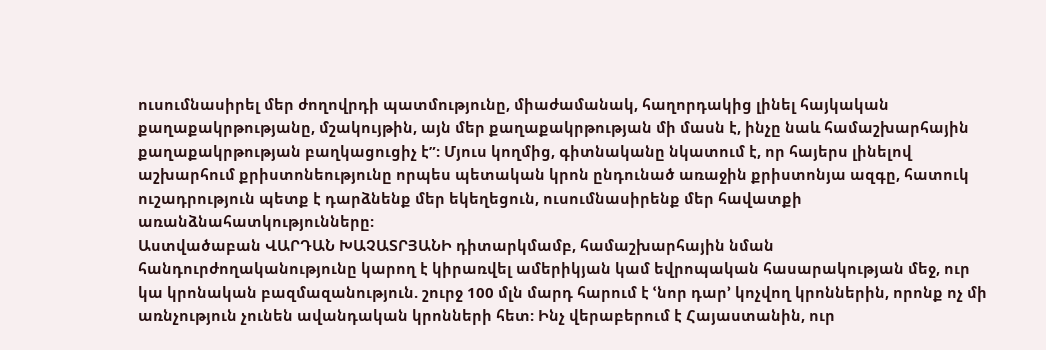ուսումնասիրել մեր ժողովրդի պատմությունը, միաժամանակ, հաղորդակից լինել հայկական քաղաքակրթությանը, մշակույթին, այն մեր քաղաքակրթության մի մասն է, ինչը նաև համաշխարհային քաղաքակրթության բաղկացուցիչ է”: Մյուս կողմից, գիտնականը նկատում է, որ հայերս լինելով աշխարհում քրիստոնեությունը որպես պետական կրոն ընդունած առաջին քրիստոնյա ազգը, հատուկ ուշադրություն պետք է դարձնենք մեր եկեղեցուն, ուսումնասիրենք մեր հավատքի առանձնահատկությունները:
Աստվածաբան ՎԱՐԴԱՆ ԽԱՉԱՏՐՅԱՆԻ դիտարկմամբ, համաշխարհային նման հանդուրժողականությունը կարող է կիրառվել ամերիկյան կամ եվրոպական հասարակության մեջ, ուր կա կրոնական բազմազանություն. շուրջ 100 մլն մարդ հարում է ՙնոր դար՚ կոչվող կրոններին, որոնք ոչ մի առնչություն չունեն ավանդական կրոնների հետ: Ինչ վերաբերում է Հայաստանին, ուր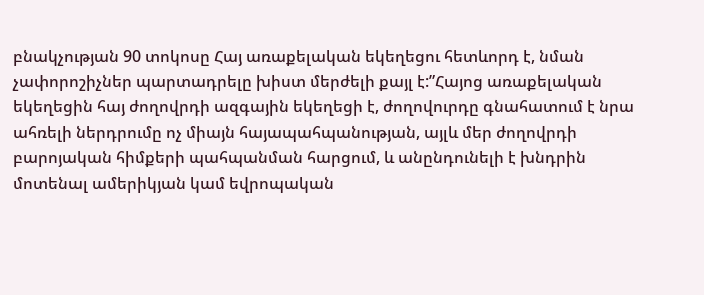բնակչության 90 տոկոսը Հայ առաքելական եկեղեցու հետևորդ է, նման չափորոշիչներ պարտադրելը խիստ մերժելի քայլ է:”Հայոց առաքելական եկեղեցին հայ ժողովրդի ազգային եկեղեցի է, ժողովուրդը գնահատում է նրա ահռելի ներդրումը ոչ միայն հայապահպանության, այլև մեր ժողովրդի բարոյական հիմքերի պահպանման հարցում, և անընդունելի է խնդրին մոտենալ ամերիկյան կամ եվրոպական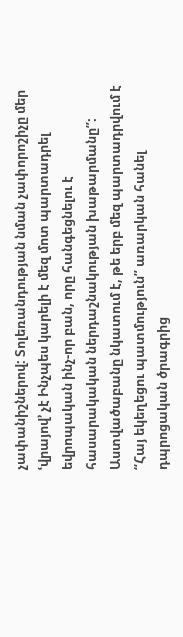չափանիշներով: Տոլեռանդության նման չափորոշիչը մեր ՙվրայով՚ չէ Ինչպես կարելի է մեզ մոտ պարտադրել եվրոպական ինչ-որ բան, որը հանգեցնելու է հասարակական ներդաշնակության խաթարմանը”:
Աստվածաբանը նկատում է, թե երբ մեզ պարտադրվում է “Հայ եկեղեցու պատմություն” առարկան հանել դպրոցական ծրագրից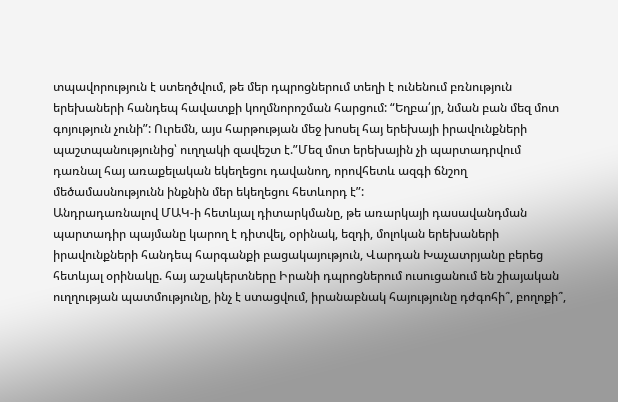տպավորություն է ստեղծվում, թե մեր դպրոցներում տեղի է ունենում բռնություն երեխաների հանդեպ հավատքի կողմնորոշման հարցում: “Եղբա՛յր, նման բան մեզ մոտ գոյություն չունի”: Ուրեմն, այս հարթության մեջ խոսել հայ երեխայի իրավունքների պաշտպանությունից՝ ուղղակի զավեշտ է.”Մեզ մոտ երեխային չի պարտադրվում դառնալ հայ առաքելական եկեղեցու դավանող, որովհետև ազգի ճնշող մեծամասնությունն ինքնին մեր եկեղեցու հետևորդ է”:
Անդրադառնալով ՄԱԿ-ի հետևյալ դիտարկմանը, թե առարկայի դասավանդման պարտադիր պայմանը կարող է դիտվել, օրինակ, եզդի, մոլոկան երեխաների իրավունքների հանդեպ հարգանքի բացակայություն, Վարդան Խաչատրյանը բերեց հետևյալ օրինակը. հայ աշակերտները Իրանի դպրոցներում ուսուցանում են շիայական ուղղության պատմությունը, ինչ է ստացվում, իրանաբնակ հայությունը դժգոհի՞, բողոքի՞,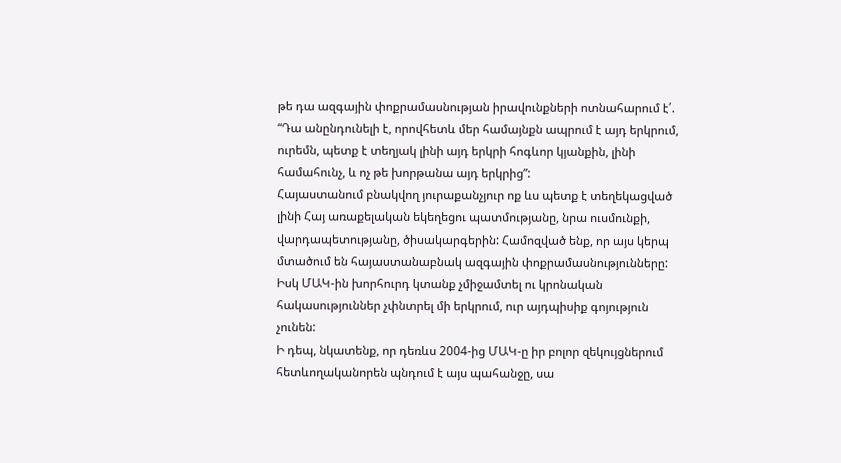թե դա ազգային փոքրամասնության իրավունքների ոտնահարում է՛. “Դա անընդունելի է, որովհետև մեր համայնքն ապրում է այդ երկրում, ուրեմն, պետք է տեղյակ լինի այդ երկրի հոգևոր կյանքին, լինի համահունչ, և ոչ թե խորթանա այդ երկրից”:
Հայաստանում բնակվող յուրաքանչյուր ոք ևս պետք է տեղեկացված լինի Հայ առաքելական եկեղեցու պատմությանը, նրա ուսմունքի, վարդապետությանը, ծիսակարգերին: Համոզված ենք, որ այս կերպ մտածում են հայաստանաբնակ ազգային փոքրամասնությունները: Իսկ ՄԱԿ-ին խորհուրդ կտանք չմիջամտել ու կրոնական հակասություններ չփնտրել մի երկրում, ուր այդպիսիք գոյություն չունեն:
Ի դեպ, նկատենք, որ դեռևս 2004-ից ՄԱԿ-ը իր բոլոր զեկույցներում հետևողականորեն պնդում է այս պահանջը, սա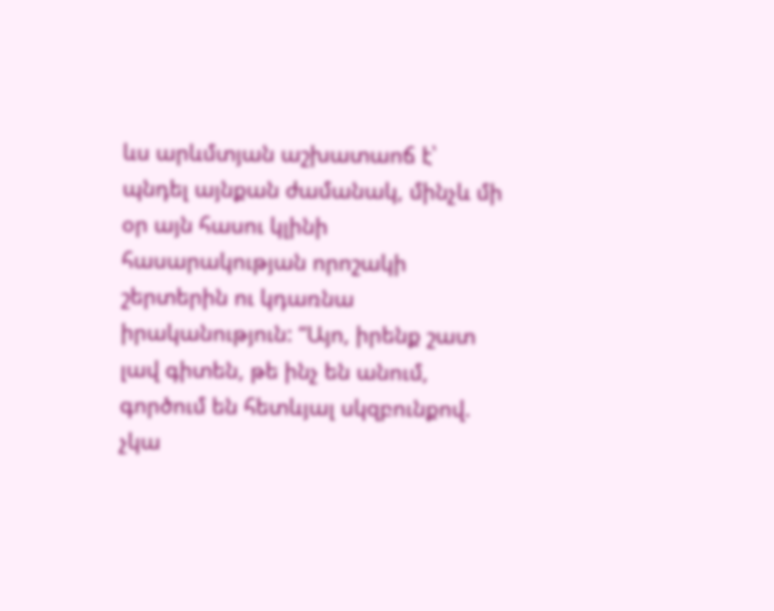ևս արևմտյան աշխատաոճ է՝ պնդել այնքան ժամանակ, մինչև մի օր այն հասու կլինի հասարակության որոշակի շերտերին ու կդառնա իրականություն: “Այո, իրենք շատ լավ գիտեն, թե ինչ են անում, գործում են հետևյալ սկզբունքով. չկա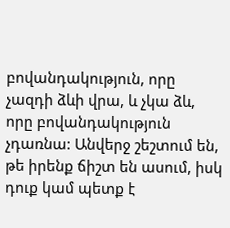բովանդակություն, որը չազդի ձևի վրա, և չկա ձև, որը բովանդակություն չդառնա: Անվերջ շեշտում են, թե իրենք ճիշտ են ասում, իսկ դուք կամ պետք է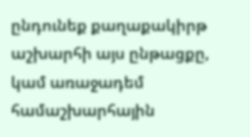ընդունեք քաղաքակիրթ աշխարհի այս ընթացքը, կամ առաջադեմ համաշխարհային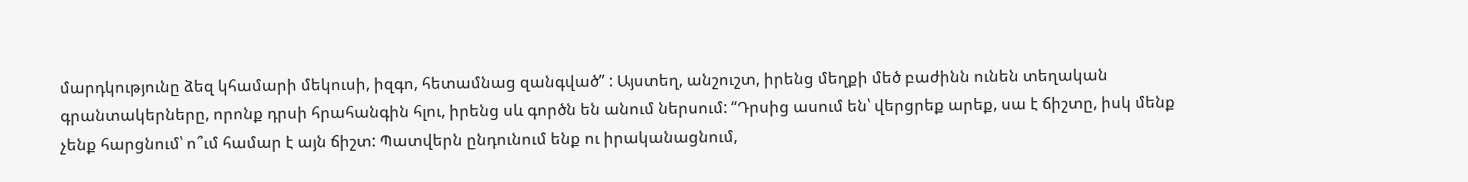մարդկությունը ձեզ կհամարի մեկուսի, իզգո, հետամնաց զանգված” : Այստեղ, անշուշտ, իրենց մեղքի մեծ բաժինն ունեն տեղական գրանտակերները, որոնք դրսի հրահանգին հլու, իրենց սև գործն են անում ներսում: “Դրսից ասում են՝ վերցրեք արեք, սա է ճիշտը, իսկ մենք չենք հարցնում՝ ո՞ւմ համար է այն ճիշտ: Պատվերն ընդունում ենք ու իրականացնում,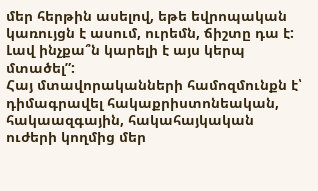մեր հերթին ասելով, եթե եվրոպական կառույցն է ասում, ուրեմն, ճիշտը դա է: Լավ ինչքա՞ն կարելի է այս կերպ մտածել”:
Հայ մտավորականների համոզմունքն է՝ դիմագրավել հակաքրիստոնեական, հակաազգային, հակահայկական ուժերի կողմից մեր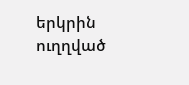երկրին ուղղված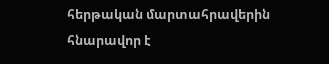հերթական մարտահրավերին հնարավոր է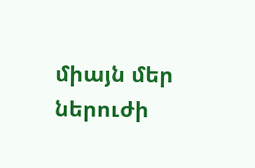միայն մեր ներուժի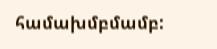համախմբմամբ: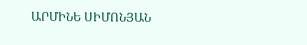ԱՐՄԻՆԵ ՍԻՄՈՆՅԱՆ